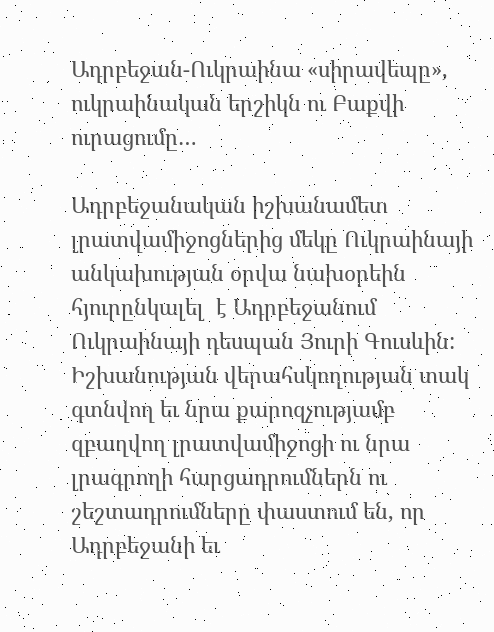Ադրբեջան-Ուկրաինա «սիրավեպը», ուկրաինական երշիկն ու Բաքվի ուրացումը…

Ադրբեջանական իշխանամետ լրատվամիջոցներից մեկը Ուկրաինայի անկախության օրվա նախօրեին հյուրընկալել  է Ադրբեջանում Ուկրաինայի դեսպան Յուրի Գուսևին: Իշխանության վերահսկողության տակ գտնվող եւ նրա քարոզչությամբ  զբաղվող լրատվամիջոցի ու նրա լրագրողի հարցադրումներն ու շեշտադրումները փաստում են, որ Ադրբեջանի եւ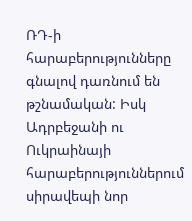ՌԴ-ի հարաբերությունները գնալով դառնում են թշնամական: Իսկ Ադրբեջանի ու Ուկրաինայի հարաբերություններում սիրավեպի նոր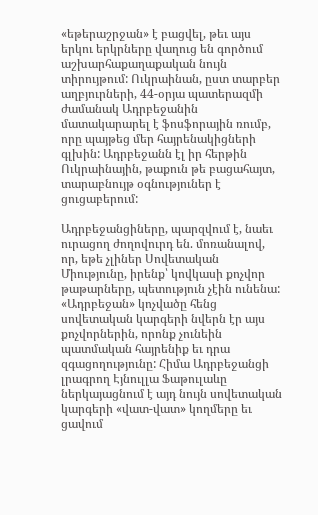«եթերաշրջան» է բացվել, թեւ այս երկու երկրները վաղուց են գործում  աշխարհաքաղաքական նույն տիրույթում: Ուկրաինան, ըստ տարբեր աղբյուրների, 44-օրյա պատերազմի ժամանակ Ադրբեջանին մատակարարել է ֆոսֆորային ռումբ, որը պայթեց մեր հայրենակիցների գլխին: Ադրբեջանն էլ իր հերթին  Ուկրաինային, թաքուն թե բացահայտ, տարաբնույթ օգնություներ է ցուցաբերում:

Ադրբեջանցիները, պարզվում է, նաեւ ուրացող ժողովուրդ են. մոռանալով, որ, եթե չլիներ Սովետական Միությունը, իրենք՝ կովկասի քոչվոր թաթարները, պետություն չէին ունենա: «Ադրբեջան» կոչվածը հենց սովետական կարգերի նվերն էր այս քոչվորներին, որոնք չունեին պատմական հայրենիք եւ դրա զգացողությունը: Հիմա Ադրբեջանցի լրագրող Էյնուլլա Ֆաթուլաևը ներկայացնում է այդ նույն սովետական կարգերի «վատ-վատ» կողմերը եւ ցավում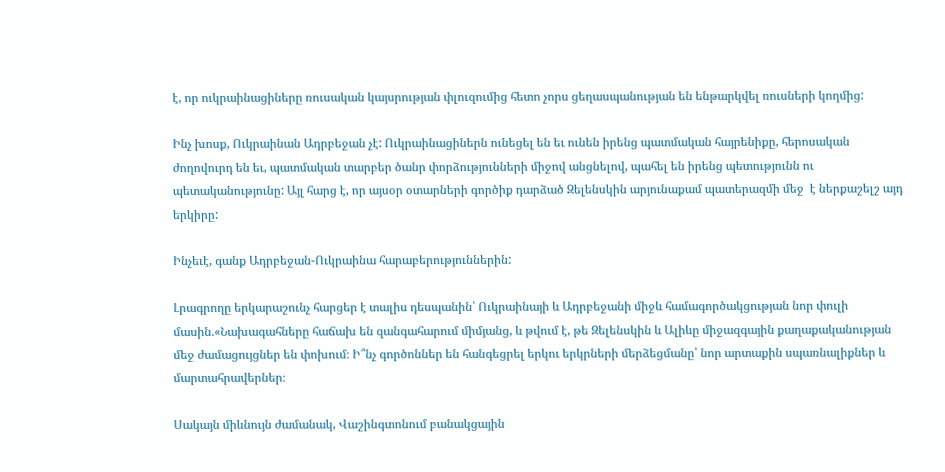է, որ ուկրաինացիները ռուսական կայսրության փլուզումից հետո չորս ցեղասպանության են ենթարկվել ռուսների կողմից:

Ինչ խոսք, Ուկրաինան Ադրբեջան չէ: Ուկրաինացիներն ունեցել են եւ ունեն իրենց պատմական հայրենիքը, հերոսական ժողովուրդ են եւ, պատմական տարբեր ծանր փորձությունների միջով անցնելով, պահել են իրենց պետությունն ու պետականությունը: Այլ հարց է, որ այսօր օտարների գործիք դարձած Զելենսկին արյունաքամ պատերազմի մեջ  է ներքաշելշ այդ երկիրը:

Ինչեւէ, գանք Ադրբեջան-Ուկրաինա հարաբերություններին:

Լրագրողը երկարաշունչ հարցեր է տալիս դեսպանին՝ Ուկրաինայի և Ադրբեջանի միջև համագործակցության նոր փուլի մասին.«Նախագահները հաճախ են զանգահարում միմյանց, և թվում է, թե Զելենսկին և Ալիևը միջազգային քաղաքականության մեջ ժամացույցներ են փոխում։ Ի՞նչ գործոններ են հանգեցրել երկու երկրների մերձեցմանը՝ նոր արտաքին սպառնալիքներ և մարտահրավերներ։

Սակայն միևնույն ժամանակ, Վաշինգտոնում բանակցային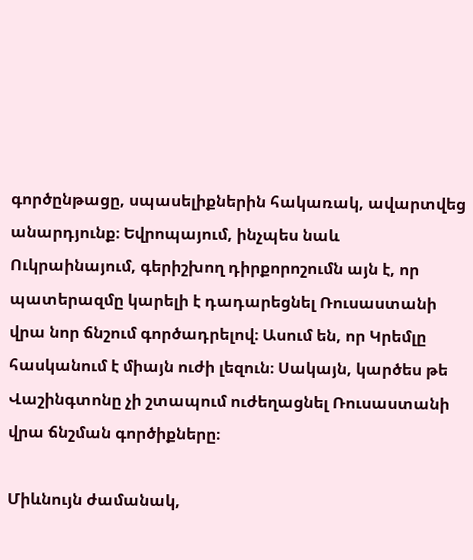գործընթացը, սպասելիքներին հակառակ, ավարտվեց անարդյունք։ Եվրոպայում, ինչպես նաև Ուկրաինայում, գերիշխող դիրքորոշումն այն է, որ պատերազմը կարելի է դադարեցնել Ռուսաստանի վրա նոր ճնշում գործադրելով։ Ասում են, որ Կրեմլը հասկանում է միայն ուժի լեզուն։ Սակայն, կարծես թե Վաշինգտոնը չի շտապում ուժեղացնել Ռուսաստանի վրա ճնշման գործիքները։

Միևնույն ժամանակ,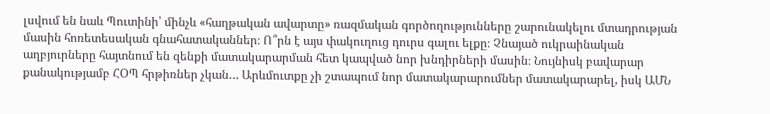լսվում են նաև Պուտինի՝ մինչև «հաղթական ավարտը» ռազմական գործողությունները շարունակելու մտադրության մասին հոռետեսական գնահատականներ։ Ո՞րն է այս փակուղուց դուրս գալու ելքը։ Չնայած ուկրաինական աղբյուրները հայտնում են զենքի մատակարարման հետ կապված նոր խնդիրների մասին։ Նույնիսկ բավարար քանակությամբ ՀՕՊ հրթիռներ չկան… Արևմուտքը չի շտապում նոր մատակարարումներ մատակարարել, իսկ ԱՄՆ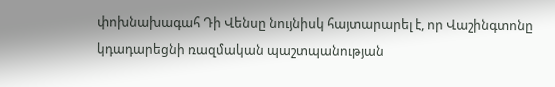փոխնախագահ Դի Վենսը նույնիսկ հայտարարել է, որ Վաշինգտոնը կդադարեցնի ռազմական պաշտպանության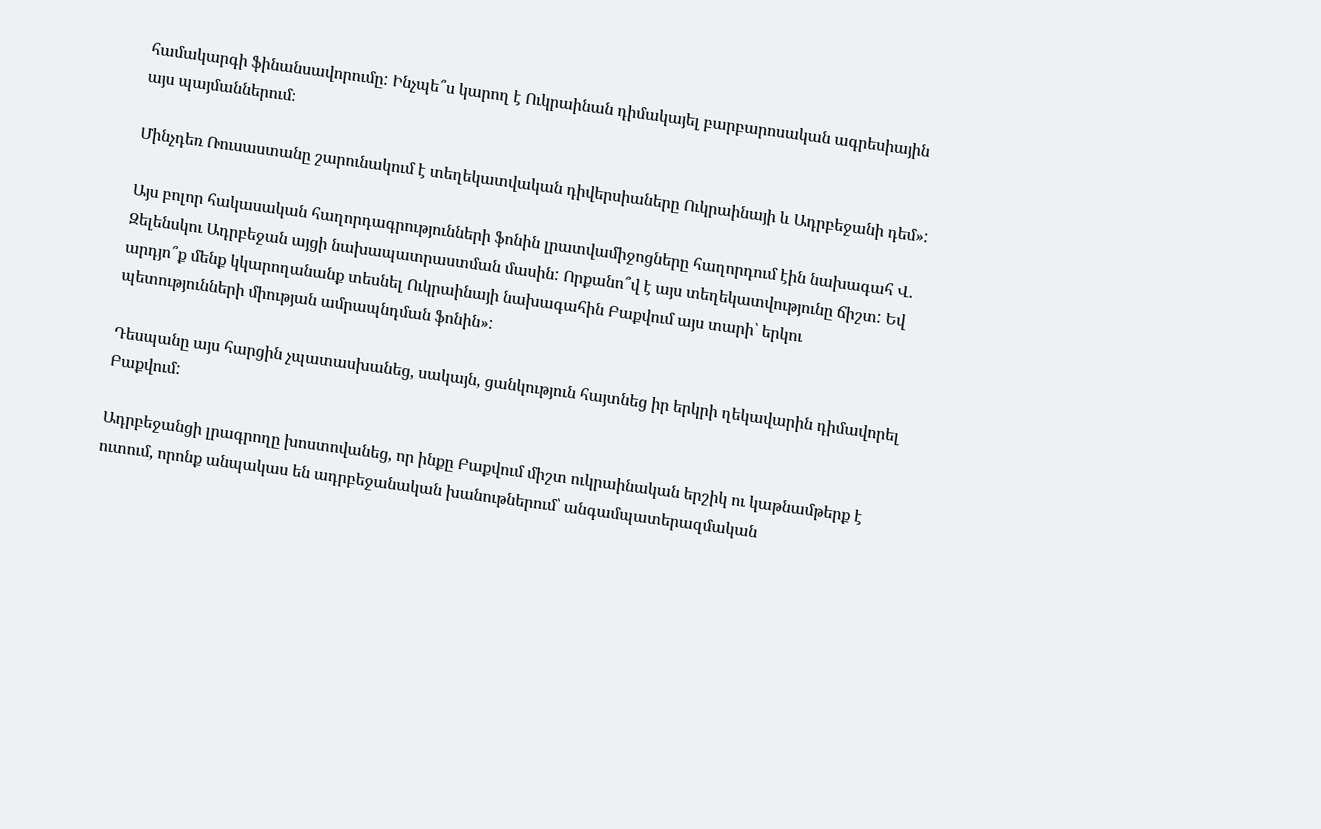համակարգի ֆինանսավորումը: Ինչպե՞ս կարող է Ուկրաինան դիմակայել բարբարոսական ագրեսիային այս պայմաններում։

Մինչդեռ Ռուսաստանը շարունակում է տեղեկատվական դիվերսիաները Ուկրաինայի և Ադրբեջանի դեմ»:

Այս բոլոր հակասական հաղորդագրությունների ֆոնին լրատվամիջոցները հաղորդում էին նախագահ Վ. Զելենսկու Ադրբեջան այցի նախապատրաստման մասին: Որքանո՞վ է այս տեղեկատվությունը ճիշտ: Եվ արդյո՞ք մենք կկարողանանք տեսնել Ուկրաինայի նախագահին Բաքվում այս տարի՝ երկու պետությունների միության ամրապնդման ֆոնին»:

Դեսպանը այս հարցին չպատասխանեց, սակայն, ցանկություն հայտնեց իր երկրի ղեկավարին դիմավորել Բաքվում:

Ադրբեջանցի լրագրողը խոստովանեց, որ ինքը Բաքվում միշտ ուկրաինական երշիկ ու կաթնամթերք է ուտում, որոնք անպակաս են ադրբեջանական խանութներում՝ անգամպատերազմական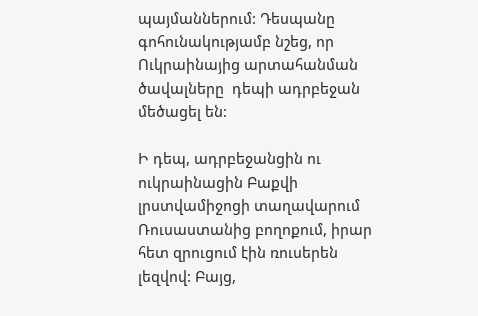պայմաններում: Դեսպանը գոհունակությամբ նշեց, որ Ուկրաինայից արտահանման ծավալները  դեպի ադրբեջան մեծացել են:

Ի դեպ, ադրբեջանցին ու ուկրաինացին Բաքվի լրստվամիջոցի տաղավարում Ռուսաստանից բողոքում, իրար հետ զրուցում էին ռուսերեն լեզվով: Բայց,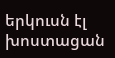երկուսն էլ  խոստացան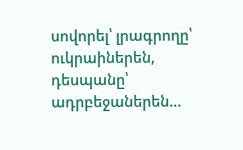սովորել՝ լրագրողը՝ ուկրաիներեն, դեսպանը՝ ադրբեջաներեն…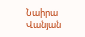Նաիրա Վանյան